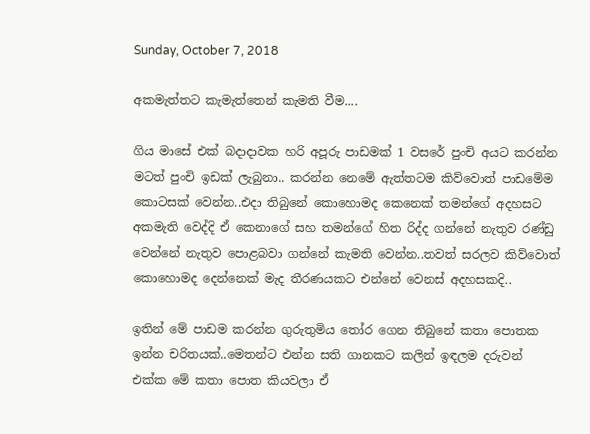Sunday, October 7, 2018

අකමැත්තට කැමැත්තෙන් කැමති වීම....

ගිය මාසේ එක් බදාදාවක හරි අපූරු පාඩමක් 1 වසරේ පුංචි අයට කරන්න මටත් පුංචි ඉඩක් ලැබුනා.. කරන්න නෙමේ ඇත්තටම කිව්වොත් පාඩමේම කොටසක් වෙන්න..එදා තිබුනේ කොහොමද කෙනෙක් තමන්ගේ අදහසට අකමැති වෙද්දි ඒ කෙනාගේ සහ තමන්ගේ හිත රිද්ද ගන්නේ නැතුව රණ්ඩු වෙන්නේ නැතුව පොළබවා ගන්නේ කැමති වෙන්න..තවත් සරලව කිව්වොත් කොහොමද දෙන්නෙක් මැද තීරණයකට එන්නේ වෙනස් අදහසකදි..

ඉතින් මේ පාඩම කරන්න ගුරුතුමිය තෝර ගෙන තිබුනේ කතා පොතක ඉන්න චරිතයක්..මෙතන්ට එන්න සති ගානකට කලින් ඉඳලම දරුවන් එක්ක මේ කතා පොත කියවලා ඒ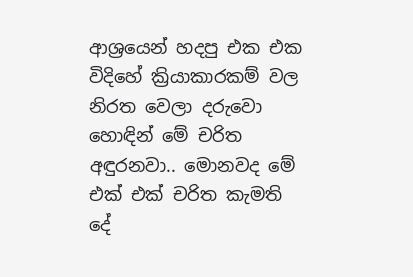ආශ්‍රයෙන් හදපු එක එක විදිහේ ක්‍රියාකාරකම් වල නිරත වෙලා දරුවො හොඳින් මේ චරිත අඳුරනවා.. මොනවද මේ එක් එක් චරිත කැමති දේ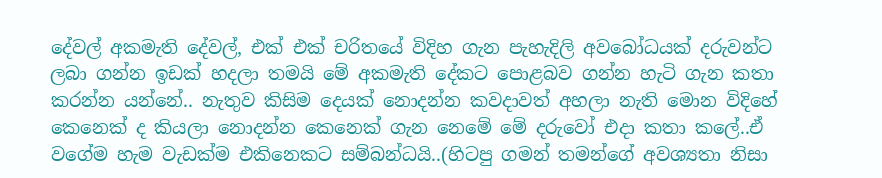දේවල් අකමැති දේවල්, එක් එක් චරිතයේ විදිහ ගැන පැහැදිලි අවබෝධයක් දරුවන්ට ලබා ගන්න ඉඩක් හදලා තමයි මේ අකමැති දේකට පොළබව ගන්න හැටි ගැන කතා කරන්න යන්නේ.. නැතුව කිසිම දෙයක් නොදන්න කවදාවත් අහලා නැති මොන විදිහේ කෙනෙක් ද කියලා නොදන්න කෙනෙක් ගැන නෙමේ මේ දරුවෝ එදා කතා කලේ..ඒ වගේම හැම වැඩක්ම එකිනෙකට සම්බන්ධයි..(හිටපු ගමන් තමන්ගේ අවශ්‍යතා නිසා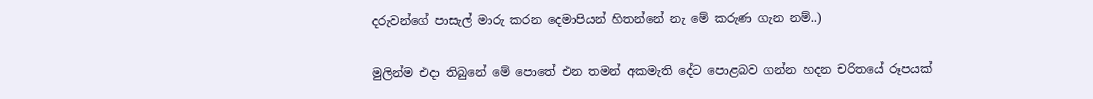දරුවන්ගේ පාසැල් මාරු කරන දෙමාපියන් හිතන්නේ නැ මේ කරුණ ගැන නම්..)

මුලින්ම එදා තිබුනේ මේ පොතේ එන තමන් අකමැති දේට පොළබව ගන්න හදන චරිතයේ රූපයක්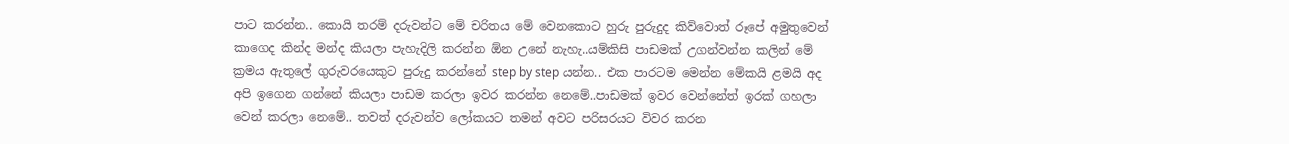පාට කරන්න.. කොයි තරම් දරුවන්ට මේ චරිතය මේ වෙනකොට හුරු පුරුදුද කිව්වොත් රූපේ අමුතුවෙන් කාගෙද කින්ද මන්ද කියලා පැහැදිලි කරන්න ඕන උනේ නැහැ..යම්කිසි පාඩමක් උගන්වන්න කලින් මේ ක්‍රමය ඇතුලේ ගුරුවරයෙකුට පුරුදු කරන්නේ step by step යන්න.. එක පාරටම මෙන්න මේකයි ළමයි අද අපි ඉගෙන ගන්නේ කියලා පාඩම කරලා ඉවර කරන්න නෙමේ..පාඩමක් ඉවර වෙන්නේත් ඉරක් ගහලා වෙන් කරලා නෙමේ.. තවත් දරුවන්ව ලෝකයට තමන් අවට පරිසරයට විවර කරන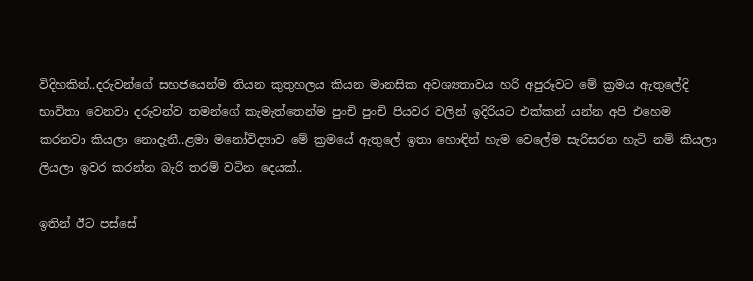විදිහකින්..දරුවන්ගේ සහජයෙන්ම තියන කුතුහලය කියන මානසික අවශ්‍යතාවය හරි අපුරූවට මේ ක්‍රමය ඇතුලේදි භාවිතා වෙනවා දරුවන්ව තමන්ගේ කැමැත්තෙන්ම පුංචි පුංචි පියවර වලින් ඉදිරියට එක්කන් යන්න අපි එහෙම කරනවා කියලා නොදැනී..ළමා මනෝවිද්‍යාව මේ ක්‍රමයේ ඇතුලේ ඉතා හොඳින් හැම වෙලේම සැරිසරන හැටි නම් කියලා ලියලා ඉවර කරන්න බැරි තරම් වටින දෙයක්..

ඉතින් ඊට පස්සේ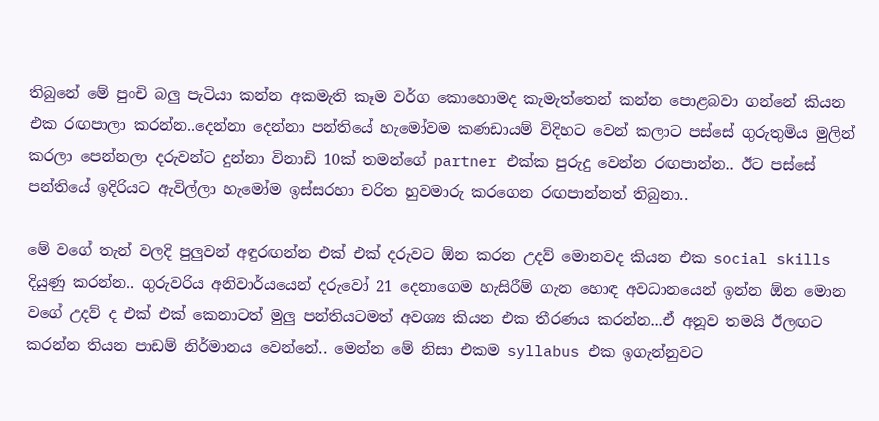තිබුනේ මේ පුංචි බලු පැටියා කන්න අකමැති කෑම වර්ග කොහොමද කැමැත්තෙන් කන්න පොළබවා ගන්නේ කියන එක රඟපාලා කරන්න..දෙන්නා දෙන්නා පන්තියේ හැමෝවම කණඩායම් විදිහට වෙන් කලාට පස්සේ ගුරුතුමිය මුලින් කරලා පෙන්නලා දරුවන්ට දුන්නා විනාඩි 10ක් තමන්ගේ partner එක්ක පුරුදු වෙන්න රඟපාන්න.. ඊට පස්සේ පන්තියේ ඉදිරියට ඇවිල්ලා හැමෝම ඉස්සරහා චරිත හුවමාරු කරගෙන රඟපාන්නත් තිබුනා..

මේ වගේ තැන් වලදි පුලුවන් අඳුරඟන්න එක් එක් දරුවට ඕන කරන උදව් මොනවද කියන එක social skills දියුණු කරන්න.. ගුරුවරිය අනිවාර්යයෙන් දරුවෝ 21 දෙනාගෙම හැසිරීම් ගැන හොඳ අවධානයෙන් ඉන්න ඕන මොන වගේ උදව් ද එක් එක් කෙනාටත් මුලු පන්තියටමත් අවශ්‍ය කියන එක තීරණය කරන්න...ඒ අනූව තමයි ඊලඟට කරන්න තියන පාඩම් නිර්මානය වෙන්නේ.. මෙන්න මේ නිසා එකම syllabus එක ඉගැන්නුවට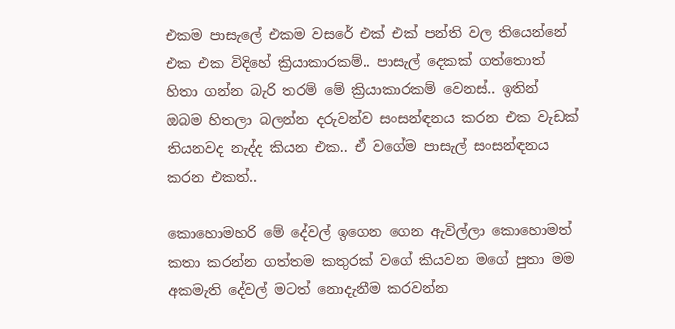එකම පාසැලේ එකම වසරේ එක් එක් පන්ති වල තියෙන්නේ එක එක විදිහේ ක්‍රියාකාරකම්.. පාසැල් දෙකක් ගත්තොත් හිතා ගන්න බැරි තරම් මේ ක්‍රියාකාරකම් වෙනස්.. ඉතින් ඔබම හිතලා බලන්න දරුවන්ව සංසන්ඳනය කරන එක වැඩක් තියනවද නැද්ද කියන එක.. ඒ වගේම පාසැල් සංසන්ඳනය කරන එකත්..

කොහොමහරි මේ දේවල් ඉගෙන ගෙන ඇවිල්ලා කොහොමත් කතා කරන්න ගත්තම කතුරක් වගේ කියවන මගේ පුතා මම අකමැති දේවල් මටත් නොදැනීම කරවන්න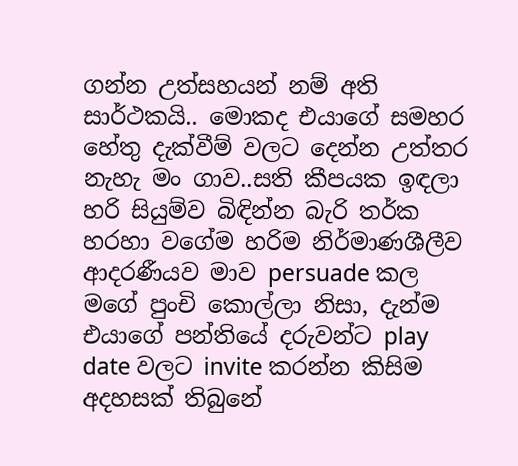ගන්න උත්සහයන් නම් අති සාර්ථකයි.. මොකද එයාගේ සමහර හේතු දැක්වීම් වලට දෙන්න උත්තර නැහැ මං ගාව..සති කීපයක ඉඳලා හරි සියුම්ව බිඳින්න බැරි තර්ක හරහා වගේම හරිම නිර්මාණශීලීව ආදරණීයව මාව persuade කල මගේ පුංචි කොල්ලා නිසා, දැන්ම එයාගේ පන්තියේ දරුවන්ට play date වලට invite කරන්න කිසිම අදහසක් තිබුනේ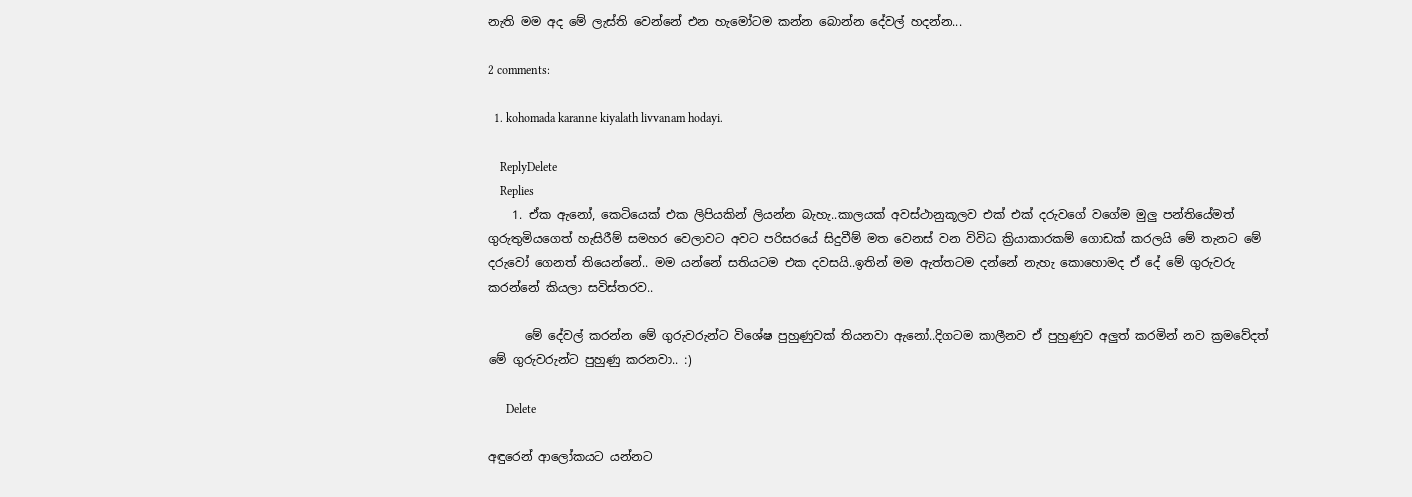නැති මම අද මේ ලැස්ති වෙන්නේ එන හැමෝටම කන්න බොන්න දේවල් හදන්න...

2 comments:

  1. kohomada karanne kiyalath livvanam hodayi.

    ReplyDelete
    Replies
    1. ඒක ඇනෝ, කෙටියෙක් එක ලිපියකින් ලියන්න බැහැ..කාලයක් අවස්ථානුකූලව එක් එක් දරුවගේ වගේම මුලු පන්තියේමත් ගුරුතුමියගෙත් හැසිරීම් සමහර වෙලාවට අවට පරිසරයේ සිදුවීම් මත වෙනස් වන විවිධ ක්‍රියාකාරකම් ගොඩක් කරලයි මේ තැනට මේ දරුවෝ ගෙනත් තියෙන්නේ.. මම යන්නේ සතියටම එක දවසයි..ඉතින් මම ඇත්තටම දන්නේ නැහැ කොහොමද ඒ දේ මේ ගුරුවරු කරන්නේ කියලා සවිස්තරව..

      මේ දේවල් කරන්න මේ ගුරුවරුන්ට විශේෂ පුහුණුවක් තියනවා ඇනෝ..දිගටම කාලීනව ඒ පුහුණුව අලුත් කරමින් නව ක්‍රමවේදත් මේ ගුරුවරුන්ට පුහුණු කරනවා.. :)

      Delete

අඳුරෙන් ආලෝකයට යන්නට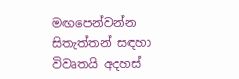මඟපෙන්වන්න සිතැත්තන් සඳහා විවෘතයි අදහස්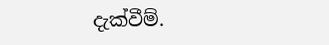දැක්වීම්.